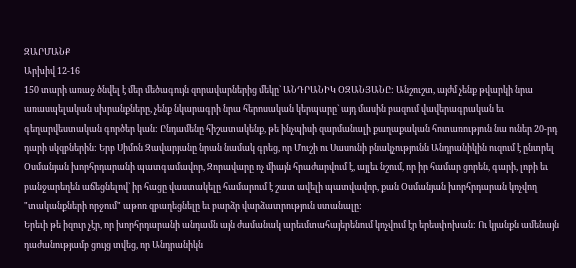ԶԱՐՄԱՆՔ
Արխիվ 12-16
150 տարի առաջ ծնվել է մեր մեծագույն զորավարներից մեկը` ԱՆԴՐԱՆԻԿ ՕԶԱՆՅԱՆԸ: Անշուշտ, այժմ չենք թվարկի նրա առասպելական սխրանքները, չենք նկարագրի նրա հերոսական կերպարը` այդ մասին բազում վավերագրական եւ գեղարվեստական գործեր կան: Ընդամենը հիշատակենք, թե ինչպիսի զարմանալի քաղաքական հոտառություն նա ուներ 20-րդ դարի սկզբներին: Երբ Սիմոն Զավարյանը նրան նամակ գրեց, որ Մուշի ու Սասունի բնակչությունն Անդրանիկին ուզում է ընտրել Օսմանյան խորհրդարանի պատգամավոր, Զորավարը ոչ միայն հրաժարվում է, այլեւ նշում, որ իր համար ցորեն, գարի, լոբի եւ բանջարեղեն աճեցնելով` իր հացը վաստակելը համարում է շատ ավելի պատվավոր, քան Օսմանյան խորհրդարան կոչվող "տականքների որջում" աթոռ զբաղեցնելը եւ բարձր վարձատրություն ստանալը:
Երեւի թե իզուր չէր, որ խորհրդարանի անդամն այն ժամանակ արեւմտահայերենում կոչվում էր երեսփոխան: Ու կյանքն ամենայն դաժանությամբ ցույց տվեց, որ Անդրանիկն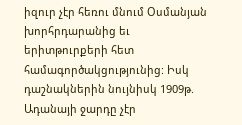իզուր չէր հեռու մնում Օսմանյան խորհրդարանից եւ երիտթուրքերի հետ համագործակցությունից: Իսկ դաշնակներին նույնիսկ 1909թ. Ադանայի ջարդը չէր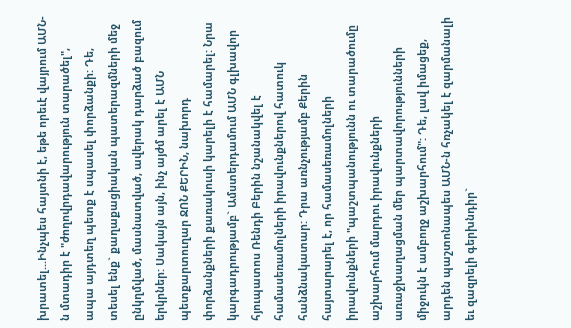խրատել...Ինչպես հայտնի է, եթե որեւէ վայրում ԱՄՆ-ն մտադիր է "ժողովրդավարություն տարածել", ապա այդտեղ պետք է սպասել փորձանքի: Դե, տեսել ենք` քաղաքացիական պատերազմների մեջ ընկղմված, մասնատված, ավերակ դարձած բազում երկրներ: Սակայն այն, ինչ այժմ արել է ԱՄՆ պետքարտուղար ՋՈՆ ՔԵՐԻՆ, նախորդ փորձանքների քառակուսի կարելի է համարել: Նրա կարգադրությամբ` Ամստերդամում ԱՄՆ գլխավոր հյուպատոս Ռենդի Բերին նշանակվել է համասեռամոլների իրավունքներով հատուկ հանձնակատար: Դրա առնչությամբ Քերին հայտարարել է, որ համասեռամոլների իրավունքների "պաշտպանությունն ու տարածումը աշխարհում մարդու իրավունքների առաջխաղացման մեր պարտավորությունների միջուկն է ամբողջ աշխարհում": Դե, լավ իմացեք, արդեն պաշտոնապես ԱՄՆ-ն հռչակել է զարմանալի եւ զազրելի գերխնդիր`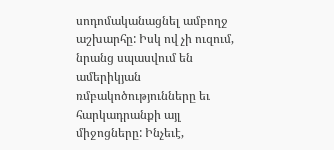սոդոմականացնել ամբողջ աշխարհը: Իսկ ով չի ուզում, նրանց սպասվում են ամերիկյան ռմբակոծությունները եւ հարկադրանքի այլ միջոցները: Ինչեւէ,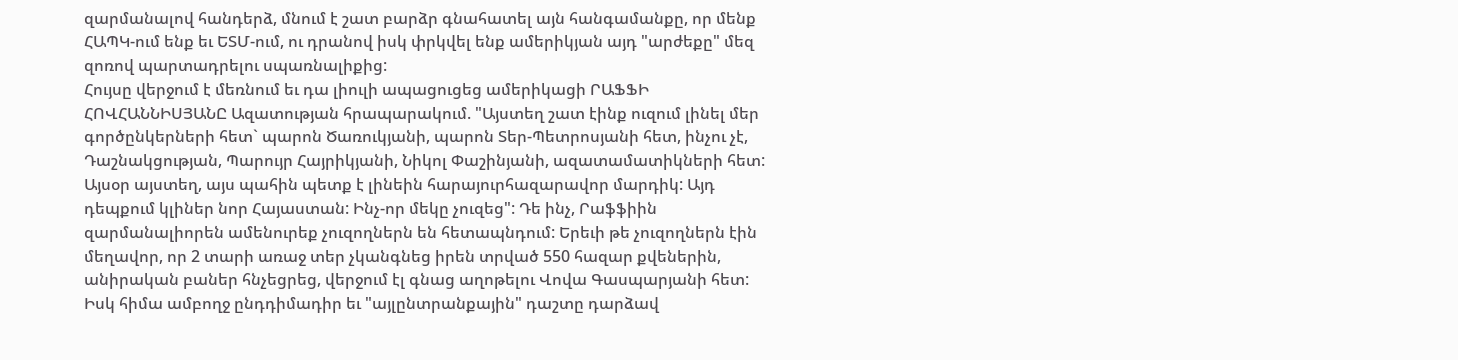զարմանալով հանդերձ, մնում է շատ բարձր գնահատել այն հանգամանքը, որ մենք ՀԱՊԿ-ում ենք եւ ԵՏՄ-ում, ու դրանով իսկ փրկվել ենք ամերիկյան այդ "արժեքը" մեզ զոռով պարտադրելու սպառնալիքից:
Հույսը վերջում է մեռնում եւ դա լիուլի ապացուցեց ամերիկացի ՐԱՖՖԻ ՀՈՎՀԱՆՆԻՍՅԱՆԸ Ազատության հրապարակում. "Այստեղ շատ էինք ուզում լինել մեր գործընկերների հետ` պարոն Ծառուկյանի, պարոն Տեր-Պետրոսյանի հետ, ինչու չէ, Դաշնակցության, Պարույր Հայրիկյանի, Նիկոլ Փաշինյանի, ազատամատիկների հետ: Այսօր այստեղ, այս պահին պետք է լինեին հարայուրհազարավոր մարդիկ: Այդ դեպքում կլիներ նոր Հայաստան: Ինչ-որ մեկը չուզեց": Դե ինչ, Րաֆֆիին զարմանալիորեն ամենուրեք չուզողներն են հետապնդում: Երեւի թե չուզողներն էին մեղավոր, որ 2 տարի առաջ տեր չկանգնեց իրեն տրված 550 հազար քվեներին, անիրական բաներ հնչեցրեց, վերջում էլ գնաց աղոթելու Վովա Գասպարյանի հետ: Իսկ հիմա ամբողջ ընդդիմադիր եւ "այլընտրանքային" դաշտը դարձավ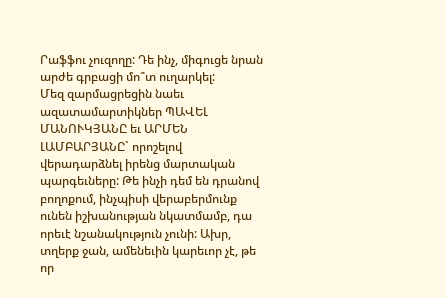Րաֆֆու չուզողը: Դե ինչ, միգուցե նրան արժե գրբացի մո՞տ ուղարկել:
Մեզ զարմացրեցին նաեւ ազատամարտիկներ ՊԱՎԵԼ ՄԱՆՈՒԿՅԱՆԸ եւ ԱՐՄԵՆ ԼԱՄԲԱՐՅԱՆԸ` որոշելով վերադարձնել իրենց մարտական պարգեւները: Թե ինչի դեմ են դրանով բողոքում, ինչպիսի վերաբերմունք ունեն իշխանության նկատմամբ, դա որեւէ նշանակություն չունի: Ախր, տղերք ջան, ամենեւին կարեւոր չէ, թե որ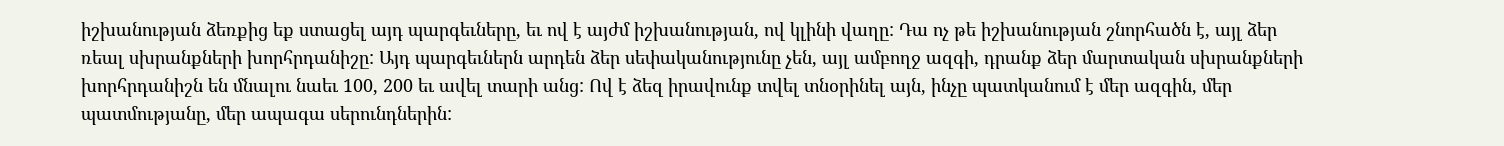իշխանության ձեռքից եք ստացել այդ պարգեւները, եւ ով է այժմ իշխանության, ով կլինի վաղը: Դա ոչ թե իշխանության շնորհածն է, այլ ձեր ռեալ սխրանքների խորհրդանիշը: Այդ պարգեւներն արդեն ձեր սեփականությունը չեն, այլ ամբողջ ազգի, դրանք ձեր մարտական սխրանքների խորհրդանիշն են մնալու նաեւ 100, 200 եւ ավել տարի անց: Ով է ձեզ իրավունք տվել տնօրինել այն, ինչը պատկանում է մեր ազգին, մեր պատմությանը, մեր ապագա սերունդներին: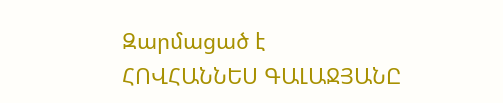Զարմացած է
ՀՈՎՀԱՆՆԵՍ ԳԱԼԱՋՅԱՆԸ